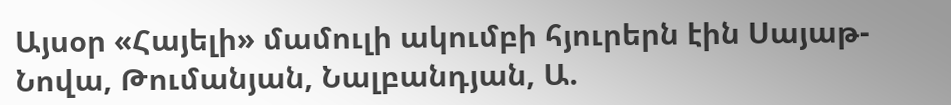Այսօր «Հայելի» մամուլի ակումբի հյուրերն էին Սայաթ-Նովա, Թումանյան, Նալբանդյան, Ա.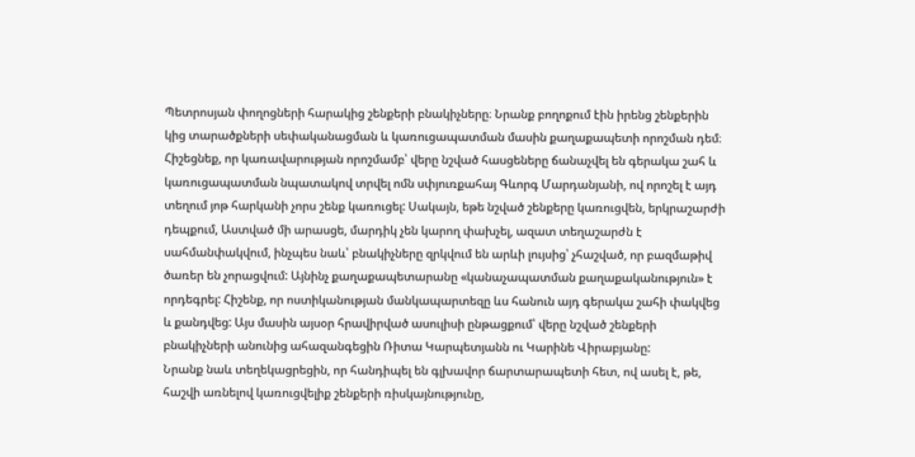Պետրոսյան փողոցների հարակից շենքերի բնակիչները։ Նրանք բողոքում էին իրենց շենքերին կից տարածքների սեփականացման և կառուցապատման մասին քաղաքապետի որոշման դեմ։
Հիշեցնեք, որ կառավարության որոշմամբ՝ վերը նշված հասցեները ճանաչվել են գերակա շահ և կառուցապատման նպատակով տրվել ոմն սփյուռքահայ Գևորգ Մարդանյանի, ով որոշել է այդ տեղում յոթ հարկանի չորս շենք կառուցել: Սակայն, եթե նշված շենքերը կառուցվեն, երկրաշարժի դեպքում, Աստված մի արասցե, մարդիկ չեն կարող փախչել, ազատ տեղաշարժն է սահմանփակվում, ինչպես նաև՝ բնակիչները զրկվում են արևի լույսից՝ չհաշված, որ բազմաթիվ ծառեր են չորացվում: Այնինչ քաղաքապետարանը «կանաչապատման քաղաքականություն» է որդեգրել: Հիշենք, որ ոստիկանության մանկապարտեզը ևս հանուն այդ գերակա շահի փակվեց և քանդվեց: Այս մասին այսօր հրավիրված ասուլիսի ընթացքում՝ վերը նշված շենքերի բնակիչների անունից ահազանգեցին Ռիտա Կարպետյանն ու Կարինե Վիրաբյանը:
Նրանք նաև տեղեկացրեցին, որ հանդիպել են գլխավոր ճարտարապետի հետ, ով ասել է, թե, հաշվի առնելով կառուցվելիք շենքերի ռիսկայնությունը,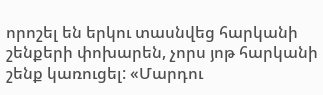որոշել են երկու տասնվեց հարկանի շենքերի փոխարեն, չորս յոթ հարկանի շենք կառուցել: «Մարդու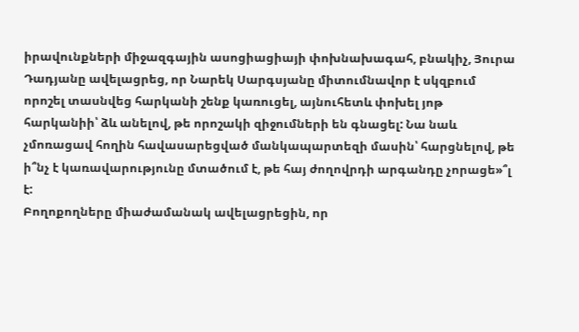իրավունքների միջազգային ասոցիացիայի փոխնախագահ, բնակիչ, Յուրա Դադյանը ավելացրեց, որ Նարեկ Սարգսյանը միտումնավոր է սկզբում որոշել տասնվեց հարկանի շենք կառուցել, այնուհետև փոխել յոթ հարկանիի՝ ձև անելով, թե որոշակի զիջումների են գնացել: Նա նաև չմոռացավ հողին հավասարեցված մանկապարտեզի մասին՝ հարցնելով, թե ի՞նչ է կառավարությունը մտածում է, թե հայ ժողովրդի արգանդը չորացե»՞լ է:
Բողոքողները միաժամանակ ավելացրեցին, որ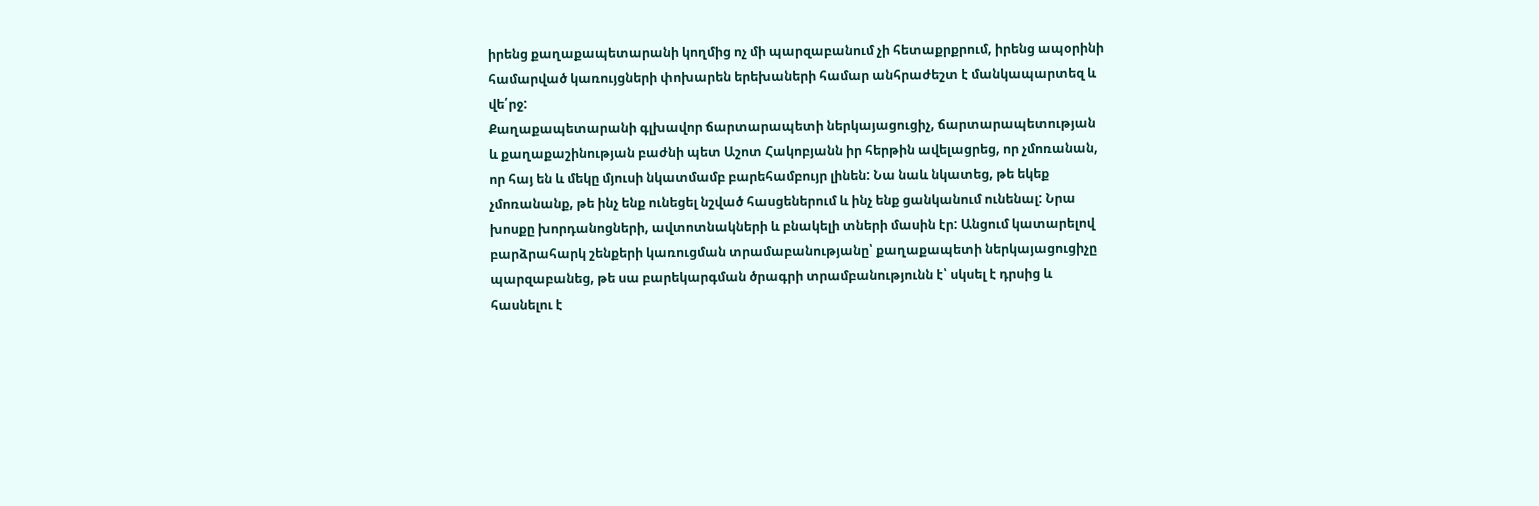իրենց քաղաքապետարանի կողմից ոչ մի պարզաբանում չի հետաքրքրում, իրենց ապօրինի համարված կառույցների փոխարեն երեխաների համար անհրաժեշտ է մանկապարտեզ և վե՛րջ:
Քաղաքապետարանի գլխավոր ճարտարապետի ներկայացուցիչ, ճարտարապետության և քաղաքաշինության բաժնի պետ Աշոտ Հակոբյանն իր հերթին ավելացրեց, որ չմոռանան, որ հայ են և մեկը մյուսի նկատմամբ բարեհամբույր լինեն: Նա նաև նկատեց, թե եկեք չմոռանանք, թե ինչ ենք ունեցել նշված հասցեներում և ինչ ենք ցանկանում ունենալ: Նրա խոսքը խորդանոցների, ավտոտնակների և բնակելի տների մասին էր: Անցում կատարելով բարձրահարկ շենքերի կառուցման տրամաբանությանը՝ քաղաքապետի ներկայացուցիչը պարզաբանեց, թե սա բարեկարգման ծրագրի տրամբանությունն է՝ սկսել է դրսից և հասնելու է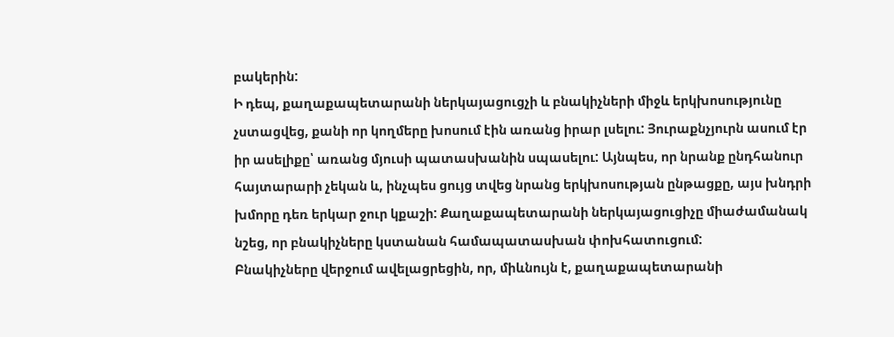բակերին:
Ի դեպ, քաղաքապետարանի ներկայացուցչի և բնակիչների միջև երկխոսությունը չստացվեց, քանի որ կողմերը խոսում էին առանց իրար լսելու: Յուրաքնչյուրն ասում էր իր ասելիքը՝ առանց մյուսի պատասխանին սպասելու: Այնպես, որ նրանք ընդհանուր հայտարարի չեկան և, ինչպես ցույց տվեց նրանց երկխոսության ընթացքը, այս խնդրի խմորը դեռ երկար ջուր կքաշի: Քաղաքապետարանի ներկայացուցիչը միաժամանակ նշեց, որ բնակիչները կստանան համապատասխան փոխհատուցում:
Բնակիչները վերջում ավելացրեցին, որ, միևնույն է, քաղաքապետարանի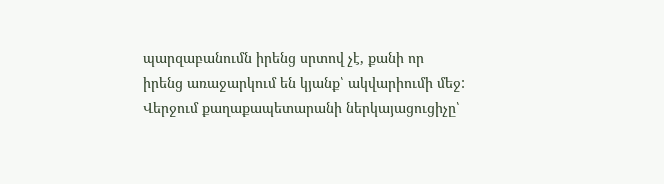պարզաբանումն իրենց սրտով չէ, քանի որ իրենց առաջարկում են կյանք՝ ակվարիումի մեջ:
Վերջում քաղաքապետարանի ներկայացուցիչը՝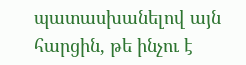պատասխանելով այն հարցին, թե ինչու է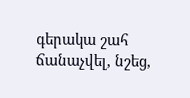գերակա շահ ճանաչվել, նշեց,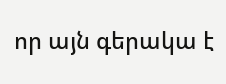որ այն գերակա է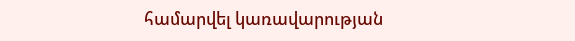համարվել կառավարության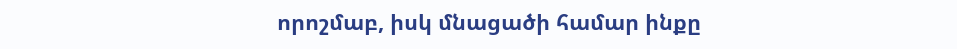որոշմաբ, իսկ մնացածի համար ինքը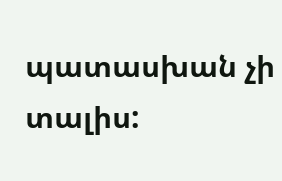պատասխան չի տալիս: